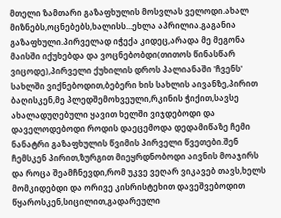მთელი ზამთარი გაზაფხულის მოსვლას ველოდი.ახალ მიზნებს,ოცნებებს,ხალისს...ეხლა აპრილია.გაგანია გაზაფხული.პირველად იჭექა კიდეც,არადა მე მეგონა მაისში იქუხებდა და ვოცნებობდი(თითოს წინასწარ ვიცოდე),პირველი ქუხილის დროს პალიანაში 'ჩვენს' სახლში ვიქნებოდით,ბებერი ხის სახლის აივანზე,პირით ბაღისკენ,მე პლედშემოხვეული,რკინის ჭიქით,სავსე ახალადუღებული ყავით ხელში ვიჯდებოდი და დაველოდებოდი როდის დაეცემოდა დედამიწაზე ჩემი ნანატრი გაზაფხულის წვიმის პირველი წვეთები.შენ ჩემსკენ პირით,ზურგით მიეყრდნობოდი აივნის მოაჯირს და როცა შეამჩნევდი,რომ უკვე ვეღარ ვიკავებ თავს,ხელს მომკიდებდი და ორივე კისრისტეხით დავეშვებოდით წყაროსკენ,სიცილით,გადარეული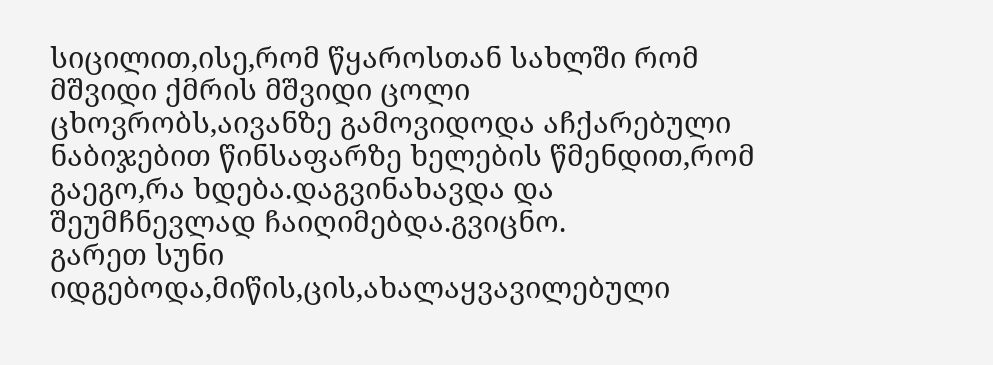სიცილით,ისე,რომ წყაროსთან სახლში რომ მშვიდი ქმრის მშვიდი ცოლი ცხოვრობს,აივანზე გამოვიდოდა აჩქარებული ნაბიჯებით წინსაფარზე ხელების წმენდით,რომ გაეგო,რა ხდება.დაგვინახავდა და შეუმჩნევლად ჩაიღიმებდა.გვიცნო.
გარეთ სუნი იდგებოდა,მიწის,ცის,ახალაყვავილებული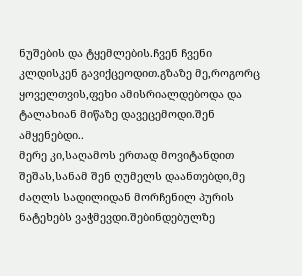ნუშების და ტყემლების.ჩვენ ჩვენი კლდისკენ გავიქცეოდით.გზაზე მე,როგორც ყოველთვის,ფეხი ამისრიალდებოდა და ტალახიან მიწაზე დავეცემოდი.შენ ამყენებდი..
მერე კი,საღამოს ერთად მოვიტანდით შეშას,სანამ შენ ღუმელს დაანთებდი,მე ძაღლს სადილიდან მორჩენილ პურის ნატეხებს ვაჭმევდი.შებინდებულზე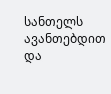სანთელს ავანთებდით და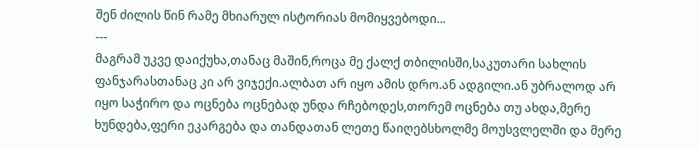შენ ძილის წინ რამე მხიარულ ისტორიას მომიყვებოდი...
---
მაგრამ უკვე დაიქუხა,თანაც მაშინ,როცა მე ქალქ თბილისში,საკუთარი სახლის ფანჯარასთანაც კი არ ვიჯექი.ალბათ არ იყო ამის დრო.ან ადგილი.ან უბრალოდ არ იყო საჭირო და ოცნება ოცნებად უნდა რჩებოდეს,თორემ ოცნება თუ ახდა,მერე ხუნდება,ფერი ეკარგება და თანდათან ლეთე წაიღებსხოლმე მოუსვლელში და მერე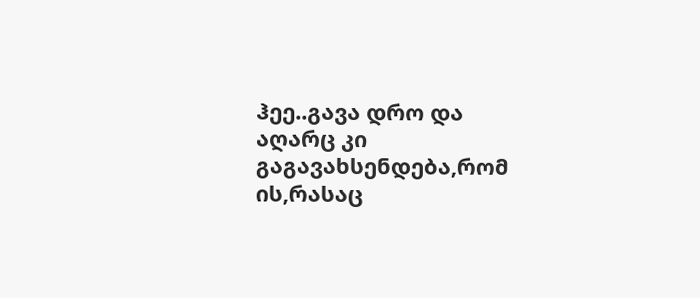ჰეე..გავა დრო და აღარც კი გაგავახსენდება,რომ ის,რასაც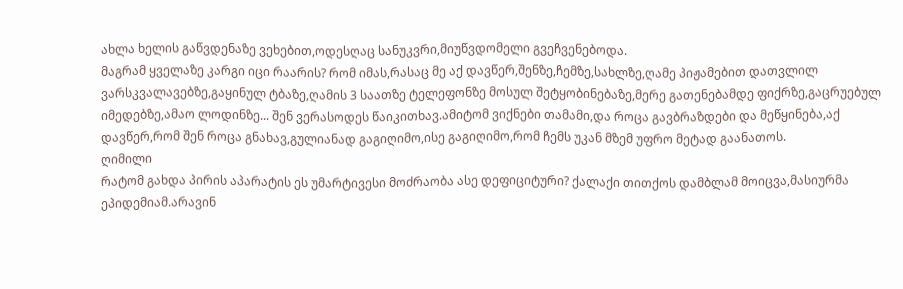ახლა ხელის გაწვდენაზე ვეხებით,ოდესღაც სანუკვრი,მიუწვდომელი გვეჩვენებოდა.
მაგრამ ყველაზე კარგი იცი რაარის? რომ იმას,რასაც მე აქ დავწერ,შენზე,ჩემზე,სახლზე,ღამე პიჟამებით დათვლილ ვარსკვალავებზე,გაყინულ ტბაზე,ღამის 3 საათზე ტელეფონზე მოსულ შეტყობინებაზე,მერე გათენებამდე ფიქრზე,გაცრუებულ იმედებზე,ამაო ლოდინზე... შენ ვერასოდეს წაიკითხავ.ამიტომ ვიქნები თამამი,და როცა გავბრაზდები და მეწყინება,აქ დავწერ,რომ შენ როცა გნახავ,გულიანად გაგიღიმო,ისე გაგიღიმო,რომ ჩემს უკან მზემ უფრო მეტად გაანათოს.
ღიმილი
რატომ გახდა პირის აპარატის ეს უმარტივესი მოძრაობა ასე დეფიციტური? ქალაქი თითქოს დამბლამ მოიცვა,მასიურმა ეპიდემიამ.არავინ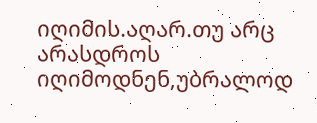იღიმის.აღარ.თუ არც არასდროს იღიმოდნენ,უბრალოდ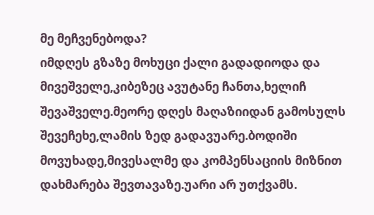მე მეჩვენებოდა?
იმდღეს გზაზე მოხუცი ქალი გადადიოდა და მივეშველე,კიბეზეც ავუტანე ჩანთა,ხელიჩ შევაშველე.მეორე დღეს მაღაზიიდან გამოსულს შევეჩეხე,ლამის ზედ გადავუარე.ბოდიში მოვუხადე,მივესალმე და კომპენსაციის მიზნით დახმარება შევთავაზე.უარი არ უთქვამს.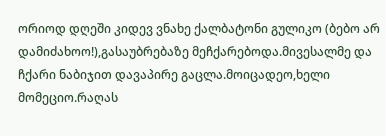ორიოდ დღეში კიდევ ვნახე ქალბატონი გულიკო (ბებო არ დამიძახოო!),გასაუბრებაზე მეჩქარებოდა.მივესალმე და ჩქარი ნაბიჯით დავაპირე გაცლა.მოიცადეო,ხელი მომეციო.რაღას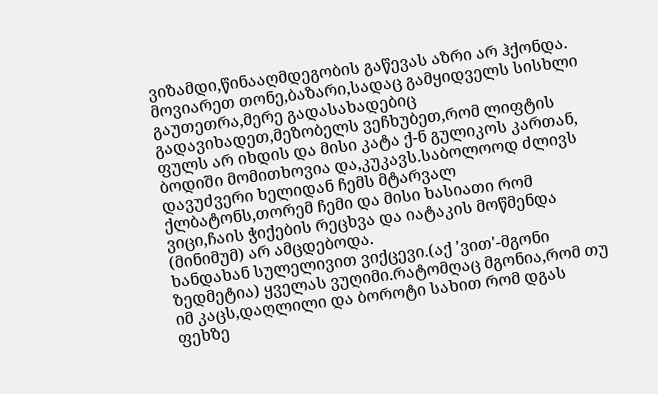ვიზამდი,წინააღმდეგობის გაწევას აზრი არ ჰქონდა. მოვიარეთ თონე,ბაზარი,სადაც გამყიდველს სისხლი გაუთეთრა,მერე გადასახადებიც გადავიხადეთ,მეზობელს ვეჩხუბეთ,რომ ლიფტის ფულს არ იხდის და მისი კატა ქ-ნ გულიკოს კართან, ბოდიში მომითხოვია და,კუკავს.საბოლოოდ ძლივს დავუძვერი ხელიდან ჩემს მტარვალ ქლბატონს,თორემ ჩემი და მისი ხასიათი რომ ვიცი,ჩაის ჭიქების რეცხვა და იატაკის მოწმენდა (მინიმუმ) არ ამცდებოდა.
ხანდახან სულელივით ვიქცევი.(აქ 'ვით'-მგონი ზედმეტია) ყველას ვუღიმი.რატომღაც მგონია,რომ თუ იმ კაცს,დაღლილი და ბოროტი სახით რომ დგას ფეხზე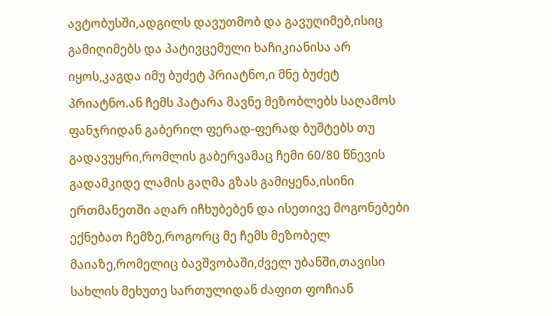ავტობუსში,ადგილს დავუთმობ და გავუღიმებ,ისიც გამიღიმებს და პატივცემული ხაჩიკიანისა არ იყოს,კაგდა იმუ ბუძეტ პრიატნო,ი მნე ბუძეტ პრიატნო.ან ჩემს პატარა მავნე მეზობლებს საღამოს ფანჯრიდან გაბერილ ფერად-ფერად ბუშტებს თუ გადავუყრი,რომლის გაბერვამაც ჩემი 60/80 წნევის გადამკიდე ლამის გაღმა გზას გამიყენა,ისინი ერთმანეთში აღარ იჩხუბებენ და ისეთივე მოგონებები ექნებათ ჩემზე,როგორც მე ჩემს მეზობელ მაიაზე,რომელიც ბავშვობაში,ძველ უბანში,თავისი სახლის მეხუთე სართულიდან ძაფით ფოჩიან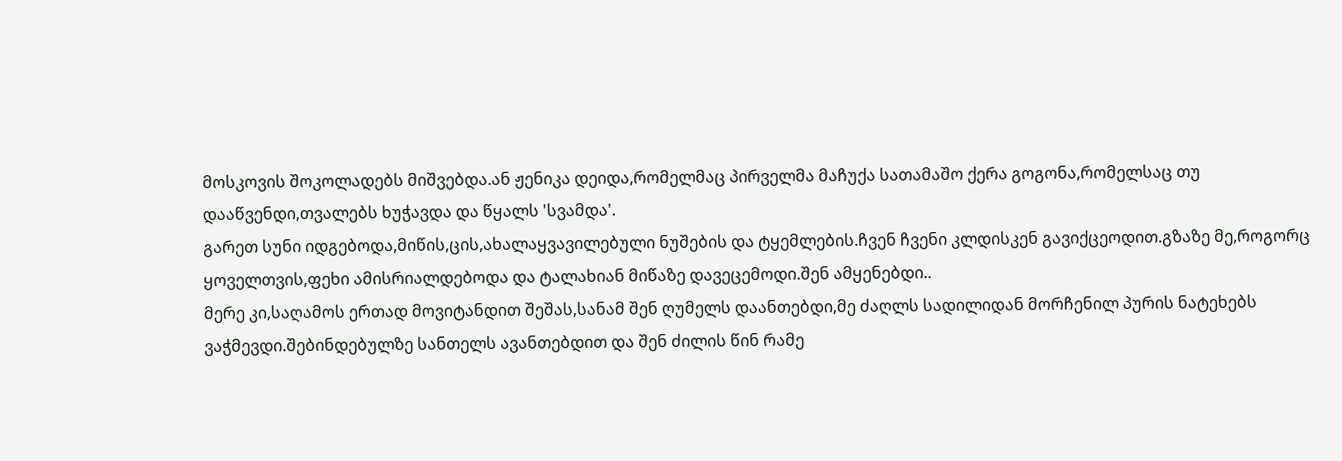მოსკოვის შოკოლადებს მიშვებდა.ან ჟენიკა დეიდა,რომელმაც პირველმა მაჩუქა სათამაშო ქერა გოგონა,რომელსაც თუ დააწვენდი,თვალებს ხუჭავდა და წყალს 'სვამდა'.
გარეთ სუნი იდგებოდა,მიწის,ცის,ახალაყვავილებული ნუშების და ტყემლების.ჩვენ ჩვენი კლდისკენ გავიქცეოდით.გზაზე მე,როგორც ყოველთვის,ფეხი ამისრიალდებოდა და ტალახიან მიწაზე დავეცემოდი.შენ ამყენებდი..
მერე კი,საღამოს ერთად მოვიტანდით შეშას,სანამ შენ ღუმელს დაანთებდი,მე ძაღლს სადილიდან მორჩენილ პურის ნატეხებს ვაჭმევდი.შებინდებულზე სანთელს ავანთებდით და შენ ძილის წინ რამე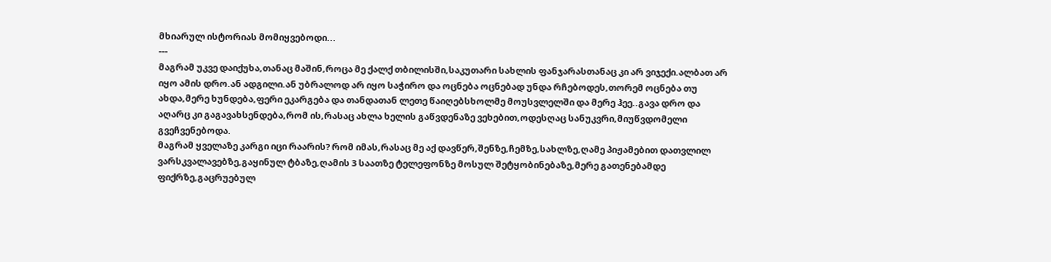მხიარულ ისტორიას მომიყვებოდი...
---
მაგრამ უკვე დაიქუხა,თანაც მაშინ,როცა მე ქალქ თბილისში,საკუთარი სახლის ფანჯარასთანაც კი არ ვიჯექი.ალბათ არ იყო ამის დრო.ან ადგილი.ან უბრალოდ არ იყო საჭირო და ოცნება ოცნებად უნდა რჩებოდეს,თორემ ოცნება თუ ახდა,მერე ხუნდება,ფერი ეკარგება და თანდათან ლეთე წაიღებსხოლმე მოუსვლელში და მერე ჰეე..გავა დრო და აღარც კი გაგავახსენდება,რომ ის,რასაც ახლა ხელის გაწვდენაზე ვეხებით,ოდესღაც სანუკვრი,მიუწვდომელი გვეჩვენებოდა.
მაგრამ ყველაზე კარგი იცი რაარის? რომ იმას,რასაც მე აქ დავწერ,შენზე,ჩემზე,სახლზე,ღამე პიჟამებით დათვლილ ვარსკვალავებზე,გაყინულ ტბაზე,ღამის 3 საათზე ტელეფონზე მოსულ შეტყობინებაზე,მერე გათენებამდე ფიქრზე,გაცრუებულ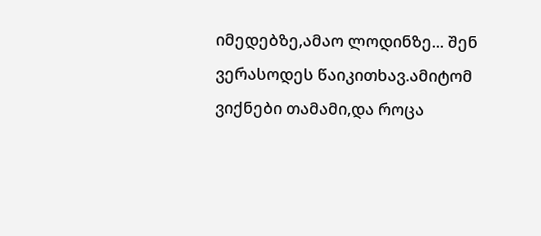იმედებზე,ამაო ლოდინზე... შენ ვერასოდეს წაიკითხავ.ამიტომ ვიქნები თამამი,და როცა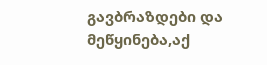გავბრაზდები და მეწყინება,აქ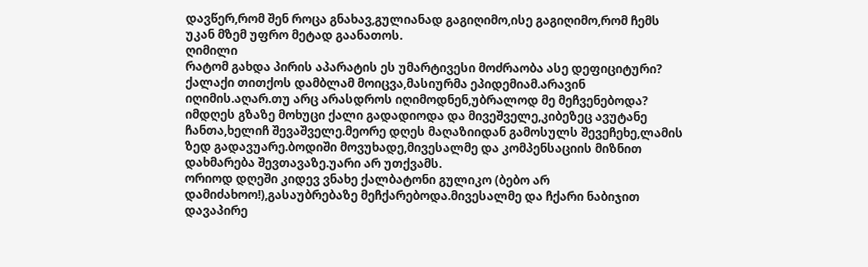დავწერ,რომ შენ როცა გნახავ,გულიანად გაგიღიმო,ისე გაგიღიმო,რომ ჩემს უკან მზემ უფრო მეტად გაანათოს.
ღიმილი
რატომ გახდა პირის აპარატის ეს უმარტივესი მოძრაობა ასე დეფიციტური? ქალაქი თითქოს დამბლამ მოიცვა,მასიურმა ეპიდემიამ.არავინ იღიმის.აღარ.თუ არც არასდროს იღიმოდნენ,უბრალოდ მე მეჩვენებოდა?
იმდღეს გზაზე მოხუცი ქალი გადადიოდა და მივეშველე,კიბეზეც ავუტანე ჩანთა,ხელიჩ შევაშველე.მეორე დღეს მაღაზიიდან გამოსულს შევეჩეხე,ლამის ზედ გადავუარე.ბოდიში მოვუხადე,მივესალმე და კომპენსაციის მიზნით დახმარება შევთავაზე.უარი არ უთქვამს.
ორიოდ დღეში კიდევ ვნახე ქალბატონი გულიკო (ბებო არ დამიძახოო!),გასაუბრებაზე მეჩქარებოდა.მივესალმე და ჩქარი ნაბიჯით დავაპირე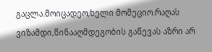გაცლა.მოიცადეო,ხელი მომეციო.რაღას ვიზამდი,წინააღმდეგობის გაწევას აზრი არ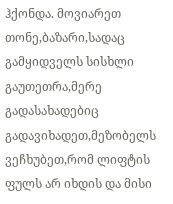ჰქონდა. მოვიარეთ თონე,ბაზარი,სადაც გამყიდველს სისხლი გაუთეთრა,მერე გადასახადებიც გადავიხადეთ,მეზობელს ვეჩხუბეთ,რომ ლიფტის ფულს არ იხდის და მისი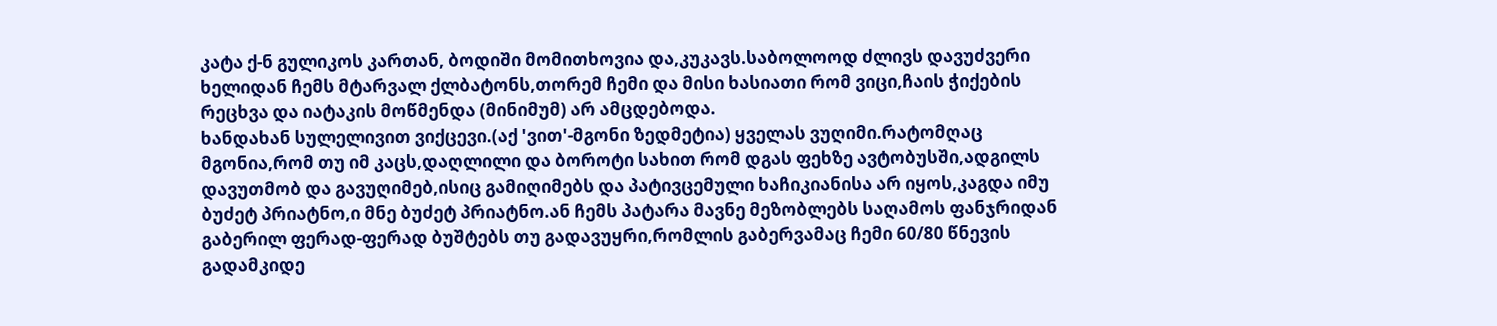კატა ქ-ნ გულიკოს კართან, ბოდიში მომითხოვია და,კუკავს.საბოლოოდ ძლივს დავუძვერი ხელიდან ჩემს მტარვალ ქლბატონს,თორემ ჩემი და მისი ხასიათი რომ ვიცი,ჩაის ჭიქების რეცხვა და იატაკის მოწმენდა (მინიმუმ) არ ამცდებოდა.
ხანდახან სულელივით ვიქცევი.(აქ 'ვით'-მგონი ზედმეტია) ყველას ვუღიმი.რატომღაც მგონია,რომ თუ იმ კაცს,დაღლილი და ბოროტი სახით რომ დგას ფეხზე ავტობუსში,ადგილს დავუთმობ და გავუღიმებ,ისიც გამიღიმებს და პატივცემული ხაჩიკიანისა არ იყოს,კაგდა იმუ ბუძეტ პრიატნო,ი მნე ბუძეტ პრიატნო.ან ჩემს პატარა მავნე მეზობლებს საღამოს ფანჯრიდან გაბერილ ფერად-ფერად ბუშტებს თუ გადავუყრი,რომლის გაბერვამაც ჩემი 60/80 წნევის გადამკიდე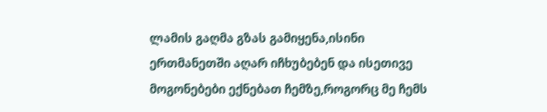ლამის გაღმა გზას გამიყენა,ისინი ერთმანეთში აღარ იჩხუბებენ და ისეთივე მოგონებები ექნებათ ჩემზე,როგორც მე ჩემს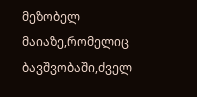მეზობელ მაიაზე,რომელიც ბავშვობაში,ძველ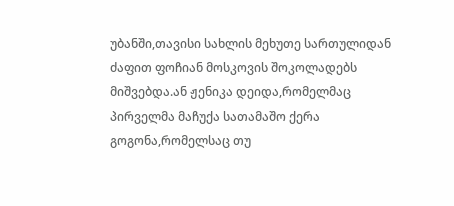უბანში,თავისი სახლის მეხუთე სართულიდან ძაფით ფოჩიან მოსკოვის შოკოლადებს მიშვებდა.ან ჟენიკა დეიდა,რომელმაც პირველმა მაჩუქა სათამაშო ქერა გოგონა,რომელსაც თუ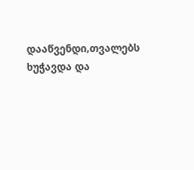დააწვენდი,თვალებს ხუჭავდა და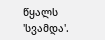წყალს 'სვამდა'.